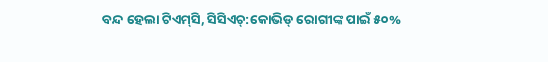ବନ୍ଦ ହେଲା ଟିଏମ୍‌ସି, ସିସିଏଚ୍‌:କୋଭିଡ୍‌ ରୋଗୀଙ୍କ ପାଇଁ ୫୦%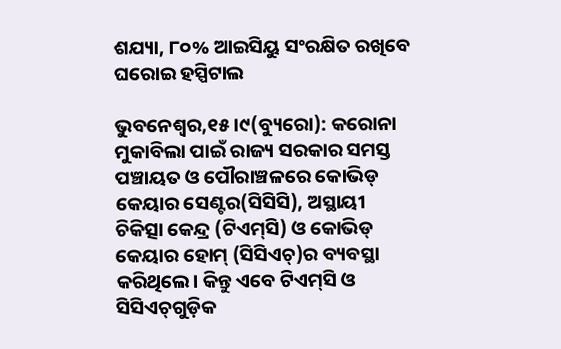ଶଯ୍ୟା, ୮୦% ଆଇସିୟୁ ସଂରକ୍ଷିତ ରଖିବେ ଘରୋଇ ହସ୍ପିଟାଲ

ଭୁବନେଶ୍ୱର,୧୫।୯(ବ୍ୟୁରୋ): କରୋନା ମୁକାବିଲା ପାଇଁ ରାଜ୍ୟ ସରକାର ସମସ୍ତ ପଞ୍ଚାୟତ ଓ ପୌରାଞ୍ଚଳରେ କୋଭିଡ୍‌ କେୟାର ସେଣ୍ଟର(ସିସିସି), ଅସ୍ଥାୟୀ ଚିକିତ୍ସା କେନ୍ଦ୍ର (ଟିଏମ୍‌ସି) ଓ କୋଭିଡ୍‌ କେୟାର ହୋମ୍‌ (ସିସିଏଚ୍‌)ର ବ୍ୟବସ୍ଥା କରିଥିଲେ। କିନ୍ତୁ ଏବେ ଟିଏମ୍‌ସି ଓ ସିସିଏଚ୍‌ଗୁଡ଼ିକ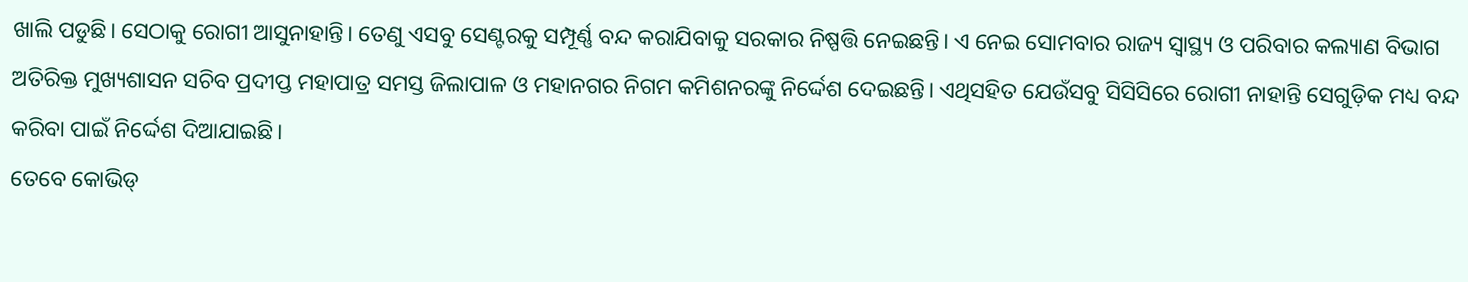ଖାଲି ପଡୁଛି। ସେଠାକୁ ରୋଗୀ ଆସୁନାହାନ୍ତି। ତେଣୁ ଏସବୁ ସେଣ୍ଟରକୁ ସମ୍ପୂର୍ଣ୍ଣ ବନ୍ଦ କରାଯିବାକୁ ସରକାର ନିଷ୍ପତ୍ତି ନେଇଛନ୍ତି। ଏ ନେଇ ସୋମବାର ରାଜ୍ୟ ସ୍ବାସ୍ଥ୍ୟ ଓ ପରିବାର କଲ୍ୟାଣ ବିଭାଗ ଅତିରିକ୍ତ ମୁଖ୍ୟଶାସନ ସଚିବ ପ୍ରଦୀପ୍ତ ମହାପାତ୍ର ସମସ୍ତ ଜିଲାପାଳ ଓ ମହାନଗର ନିଗମ କମିଶନରଙ୍କୁ ନିର୍ଦ୍ଦେଶ ଦେଇଛନ୍ତି। ଏଥିସହିତ ଯେଉଁସବୁ ସିସିସିରେ ରୋଗୀ ନାହାନ୍ତି ସେଗୁଡ଼ିକ ମଧ୍ୟ ବନ୍ଦ କରିବା ପାଇଁ ନିର୍ଦ୍ଦେଶ ଦିଆଯାଇଛି।
ତେବେ କୋଭିଡ୍‌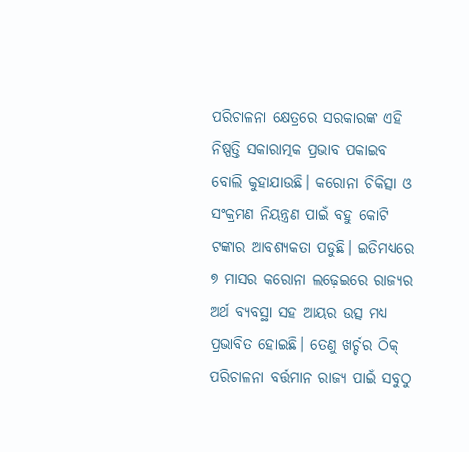ପରିଚାଳନା କ୍ଷେତ୍ରରେ ସରକାରଙ୍କ ଏହି ନିଷ୍ପତ୍ତି ସକାରାତ୍ମକ ପ୍ରଭାବ ପକାଇବ ବୋଲି କୁହାଯାଉଛି। କରୋନା ଚିକିତ୍ସା ଓ ସଂକ୍ରମଣ ନିୟନ୍ତ୍ରଣ ପାଇଁ ବହୁ କୋଟି ଟଙ୍କାର ଆବଶ୍ୟକତା ପଡୁଛି। ଇତିମଧ୍ୟରେ ୭ ମାସର କରୋନା ଲଢ଼େଇରେ ରାଜ୍ୟର ଅର୍ଥ ବ୍ୟବସ୍ଥା ସହ ଆୟର ଉତ୍ସ ମଧ୍ୟ ପ୍ରଭାବିତ ହୋଇଛି। ତେଣୁ ଖର୍ଚ୍ଚର ଠିକ୍‌ ପରିଚାଳନା ବର୍ତ୍ତମାନ ରାଜ୍ୟ ପାଇଁ ସବୁଠୁ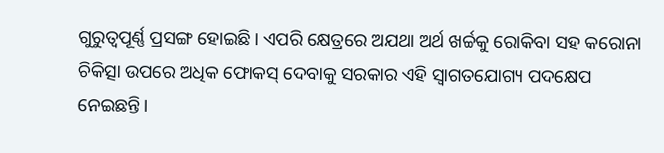ଗୁରୁତ୍ୱପୂର୍ଣ୍ଣ ପ୍ରସଙ୍ଗ ହୋଇଛି। ଏପରି କ୍ଷେତ୍ରରେ ଅଯଥା ଅର୍ଥ ଖର୍ଚ୍ଚକୁ ରୋକିବା ସହ କରୋନା ଚିକିତ୍ସା ଉପରେ ଅଧିକ ଫୋକସ୍‌ ଦେବାକୁ ସରକାର ଏହି ସ୍ବାଗତଯୋଗ୍ୟ ପଦକ୍ଷେପ ନେଇଛନ୍ତି।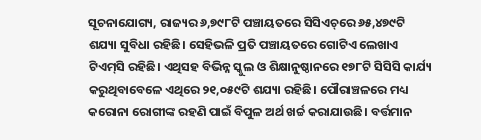ସୂଚନାଯୋଗ୍ୟ, ରାଜ୍ୟର ୬,୭୯୮ଟି ପଞ୍ଚାୟତରେ ସିସିଏଚ୍‌ରେ ୬୫,୪୭୯ଟି ଶଯ୍ୟା ସୁବିଧା ରହିଛି। ସେହିଭଳି ପ୍ରତି ପଞ୍ଚାୟତରେ ଗୋଟିଏ ଲେଖାଏ ଟିଏମ୍‌ସି ରହିଛି। ଏଥିସହ ବିଭିନ୍ନ ସ୍କୁଲ ଓ ଶିକ୍ଷାନୁଷ୍ଠାନରେ ୧୭୮ଟି ସିସିସି କାର୍ଯ୍ୟ କରୁଥିବାବେଳେ ଏଥିରେ ୨୧,୦୫୯ଟି ଶଯ୍ୟା ରହିଛି। ପୌରାଞ୍ଚଳରେ ମଧ୍ୟ କରୋନା ରୋଗୀଙ୍କ ରହଣି ପାଇଁ ବିପୁଳ ଅର୍ଥ ଖର୍ଚ୍ଚ କରାଯାଉଛି। ବର୍ତ୍ତମାନ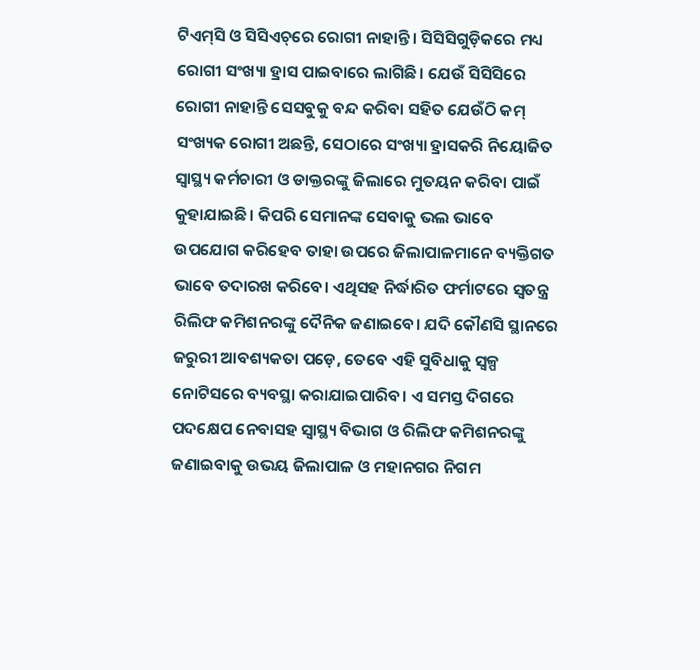ଟିଏମ୍‌ସି ଓ ସିସିଏଚ୍‌ରେ ରୋଗୀ ନାହାନ୍ତି। ସିସିସିଗୁଡ଼ିକରେ ମଧ୍ୟ ରୋଗୀ ସଂଖ୍ୟା ହ୍ରାସ ପାଇବାରେ ଲାଗିଛି। ଯେଉଁ ସିସିସିରେ ରୋଗୀ ନାହାନ୍ତି ସେସବୁକୁ ବନ୍ଦ କରିବା ସହିତ ଯେଉଁଠି କମ୍‌ ସଂଖ୍ୟକ ରୋଗୀ ଅଛନ୍ତି, ସେଠାରେ ସଂଖ୍ୟା ହ୍ରାସକରି ନିୟୋଜିତ ସ୍ବାସ୍ଥ୍ୟ କର୍ମଚାରୀ ଓ ଡାକ୍ତରଙ୍କୁ ଜିଲାରେ ମୁତୟନ କରିବା ପାଇଁ କୁହାଯାଇଛି। କିପରି ସେମାନଙ୍କ ସେବାକୁ ଭଲ ଭାବେ ଉପଯୋଗ କରିହେବ ତାହା ଉପରେ ଜିଲାପାଳମାନେ ବ୍ୟକ୍ତିଗତ ଭାବେ ତଦାରଖ କରିବେ। ଏଥିସହ ନିର୍ଦ୍ଧାରିତ ଫର୍ମାଟରେ ସ୍ବତନ୍ତ୍ର ରିଲିଫ କମିଶନରଙ୍କୁ ଦୈନିକ ଜଣାଇବେ। ଯଦି କୌଣସି ସ୍ଥାନରେ ଜରୁରୀ ଆବଶ୍ୟକତା ପଡ଼େ, ତେବେ ଏହି ସୁବିଧାକୁ ସ୍ବଳ୍ପ ନୋଟିସରେ ବ୍ୟବସ୍ଥା କରାଯାଇପାରିବ। ଏ ସମସ୍ତ ଦିଗରେ ପଦକ୍ଷେପ ନେବାସହ ସ୍ବାସ୍ଥ୍ୟ ବିଭାଗ ଓ ରିଲିଫ କମିଶନରଙ୍କୁ ଜଣାଇବାକୁ ଉଭୟ ଜିଲାପାଳ ଓ ମହାନଗର ନିଗମ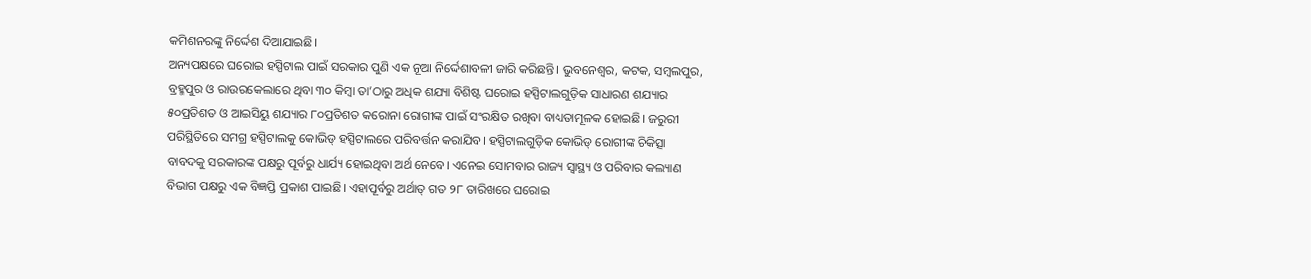କମିଶନରଙ୍କୁ ନିର୍ଦ୍ଦେଶ ଦିଆଯାଇଛି।
ଅନ୍ୟପକ୍ଷରେ ଘରୋଇ ହସ୍ପିଟାଲ ପାଇଁ ସରକାର ପୁଣି ଏକ ନୂଆ ନିର୍ଦ୍ଦେଶାବଳୀ ଜାରି କରିଛନ୍ତି। ଭୁବନେଶ୍ୱର, କଟକ, ସମ୍ବଲପୁର, ବ୍ରହ୍ମପୁର ଓ ରାଉରକେଲାରେ ଥିବା ୩୦ କିମ୍ବା ତା’ଠାରୁ ଅଧିକ ଶଯ୍ୟା ବିଶିଷ୍ଟ ଘରୋଇ ହସ୍ପିଟାଲଗୁଡ଼ିକ ସାଧାରଣ ଶଯ୍ୟାର ୫୦ପ୍ରତିଶତ ଓ ଆଇସିୟୁ ଶଯ୍ୟାର ୮୦ପ୍ରତିଶତ କରୋନା ରୋଗୀଙ୍କ ପାଇଁ ସଂରକ୍ଷିତ ରଖିବା ବାଧ୍ୟତାମୂଳକ ହୋଇଛି। ଜରୁରୀ ପରିସ୍ଥିତିରେ ସମଗ୍ର ହସ୍ପିଟାଲକୁ କୋଭିଡ୍‌ ହସ୍ପିଟାଲରେ ପରିବର୍ତ୍ତନ କରାଯିବ। ହସ୍ପିଟାଲଗୁଡ଼ିକ କୋଭିଡ୍‌ ରୋଗୀଙ୍କ ଚିକିତ୍ସା ବାବଦକୁ ସରକାରଙ୍କ ପକ୍ଷରୁ ପୂର୍ବରୁ ଧାର୍ଯ୍ୟ ହୋଇଥିବା ଅର୍ଥ ନେବେ। ଏନେଇ ସୋମବାର ରାଜ୍ୟ ସ୍ବାସ୍ଥ୍ୟ ଓ ପରିବାର କଲ୍ୟାଣ ବିଭାଗ ପକ୍ଷରୁ ଏକ ବିଜ୍ଞପ୍ତି ପ୍ରକାଶ ପାଇଛି। ଏହାପୂର୍ବରୁ ଅର୍ଥାତ୍‌ ଗତ ୨୮ ତାରିଖରେ ଘରୋଇ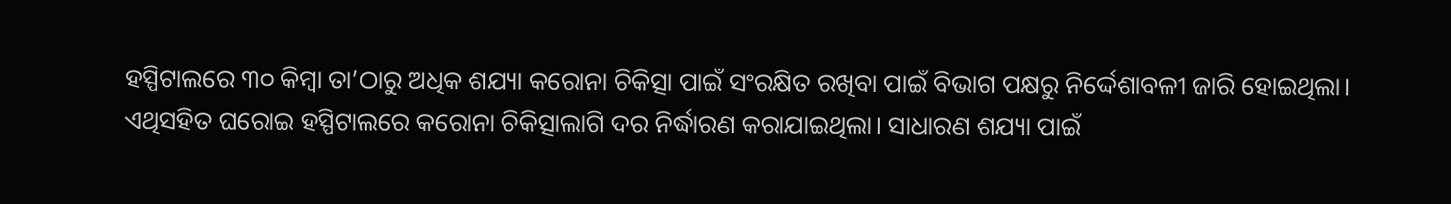ହସ୍ପିଟାଲରେ ୩୦ କିମ୍ବା ତା’ଠାରୁ ଅଧିକ ଶଯ୍ୟା କରୋନା ଚିକିତ୍ସା ପାଇଁ ସଂରକ୍ଷିତ ରଖିବା ପାଇଁ ବିଭାଗ ପକ୍ଷରୁ ନିର୍ଦ୍ଦେଶାବଳୀ ଜାରି ହୋଇଥିଲା। ଏଥିସହିତ ଘରୋଇ ହସ୍ପିଟାଲରେ କରୋନା ଚିକିତ୍ସାଲାଗି ଦର ନିର୍ଦ୍ଧାରଣ କରାଯାଇଥିଲା। ସାଧାରଣ ଶଯ୍ୟା ପାଇଁ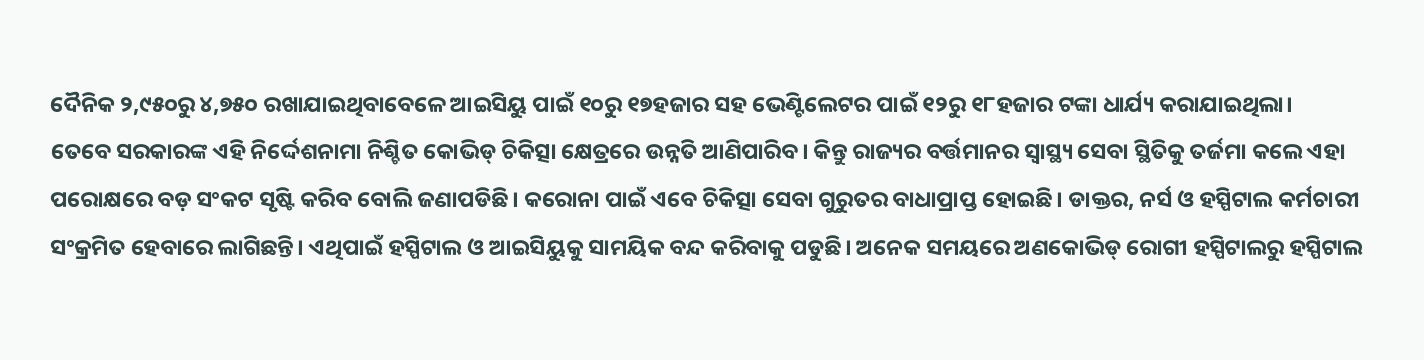ଦୈନିକ ୨,୯୫୦ରୁ ୪,୭୫୦ ରଖାଯାଇଥିବାବେଳେ ଆଇସିୟୁ ପାଇଁ ୧୦ରୁ ୧୭ହଜାର ସହ ଭେଣ୍ଟିଲେଟର ପାଇଁ ୧୨ରୁ ୧୮ହଜାର ଟଙ୍କା ଧାର୍ଯ୍ୟ କରାଯାଇଥିଲା।
ତେବେ ସରକାରଙ୍କ ଏହି ନିର୍ଦ୍ଦେଶନାମା ନିଶ୍ଚିତ କୋଭିଡ୍‌ ଚିକିତ୍ସା କ୍ଷେତ୍ରରେ ଉନ୍ନତି ଆଣିପାରିବ। କିନ୍ତୁ ରାଜ୍ୟର ବର୍ତ୍ତମାନର ସ୍ବାସ୍ଥ୍ୟ ସେବା ସ୍ଥିତିକୁ ତର୍ଜମା କଲେ ଏହା ପରୋକ୍ଷରେ ବଡ଼ ସଂକଟ ସୃଷ୍ଟି କରିବ ବୋଲି ଜଣାପଡିଛି। କରୋନା ପାଇଁ ଏବେ ଚିକିତ୍ସା ସେବା ଗୁରୁତର ବାଧାପ୍ରାପ୍ତ ହୋଇଛି। ଡାକ୍ତର, ନର୍ସ ଓ ହସ୍ପିଟାଲ କର୍ମଚାରୀ ସଂକ୍ରମିତ ହେବାରେ ଲାଗିଛନ୍ତି। ଏଥିପାଇଁ ହସ୍ପିଟାଲ ଓ ଆଇସିୟୁକୁ ସାମୟିକ ବନ୍ଦ କରିବାକୁ ପଡୁଛି। ଅନେକ ସମୟରେ ଅଣକୋଭିଡ୍‌ ରୋଗୀ ହସ୍ପିଟାଲରୁ ହସ୍ପିଟାଲ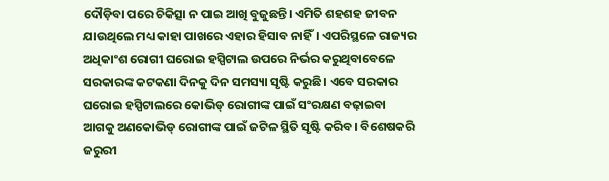ଦୌଡ଼ିବା ପରେ ଚିକିତ୍ସା ନ ପାଇ ଆଖି ବୁଜୁଛନ୍ତି। ଏମିତି ଶହଶହ ଜୀବନ ଯାଉଥିଲେ ମଧ୍ୟ କାହା ପାଖରେ ଏହାର ହିସାବ ନାହିଁ। ଏପରିସ୍ଥଳେ ରାଜ୍ୟର ଅଧିକାଂଶ ରୋଗୀ ଘରୋଇ ହସ୍ପିଟାଲ ଉପରେ ନିର୍ଭର କରୁଥିବାବେଳେ ସରକାରଙ୍କ କଟକଣା ଦିନକୁ ଦିନ ସମସ୍ୟା ସୃଷ୍ଟି କରୁଛି। ଏବେ ସରକାର ଘରୋଇ ହସ୍ପିଟାଲରେ କୋଭିଡ୍‌ ରୋଗୀଙ୍କ ପାଇଁ ସଂରକ୍ଷଣ ବଢ଼ାଇବା ଆଗକୁ ଅଣକୋଭିଡ୍‌ ରୋଗୀଙ୍କ ପାଇଁ ଜଟିଳ ସ୍ଥିତି ସୃଷ୍ଟି କରିବ। ବିଶେଷକରି ଜରୁରୀ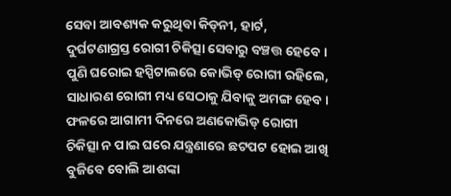ସେବା ଆବଶ୍ୟକ କରୁଥିବା କିଡ୍‌ନୀ, ହାର୍ଟ, ଦୁର୍ଘଟଣାଗ୍ରସ୍ତ ରୋଗୀ ଚିକିତ୍ସା ସେବାରୁ ବଞ୍ଚତ୍ତ ହେବେ। ପୁଣି ଘରୋଇ ହସ୍ପିଟାଲରେ କୋଭିଡ୍‌ ରୋଗୀ ରହିଲେ, ସାଧାରଣ ରୋଗୀ ମଧ୍ୟ ସେଠାକୁ ଯିବାକୁ ଅମଙ୍ଗ ହେବ। ଫଳରେ ଆଗାମୀ ଦିନରେ ଅଣକୋଭିଡ୍‌ ରୋଗୀ ଚିକିତ୍ସା ନ ପାଇ ଘରେ ଯନ୍ତ୍ରଣାରେ ଛଟପଟ ହୋଇ ଆଖି ବୁଜିବେ ବୋଲି ଆଶଙ୍କା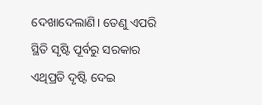ଦେଖାଦେଲାଣି। ତେଣୁ ଏପରି ସ୍ଥିତି ସୃଷ୍ଟି ପୂର୍ବରୁ ସରକାର ଏଥିପ୍ରତି ଦୃଷ୍ଟି ଦେଇ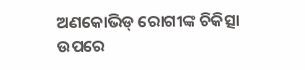ଅଣକୋଭିଡ୍‌ ରୋଗୀଙ୍କ ଚିକିତ୍ସା ଉପରେ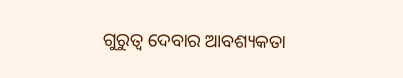ଗୁରୁତ୍ୱ ଦେବାର ଆବଶ୍ୟକତା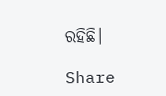ରହିଛି।

Share